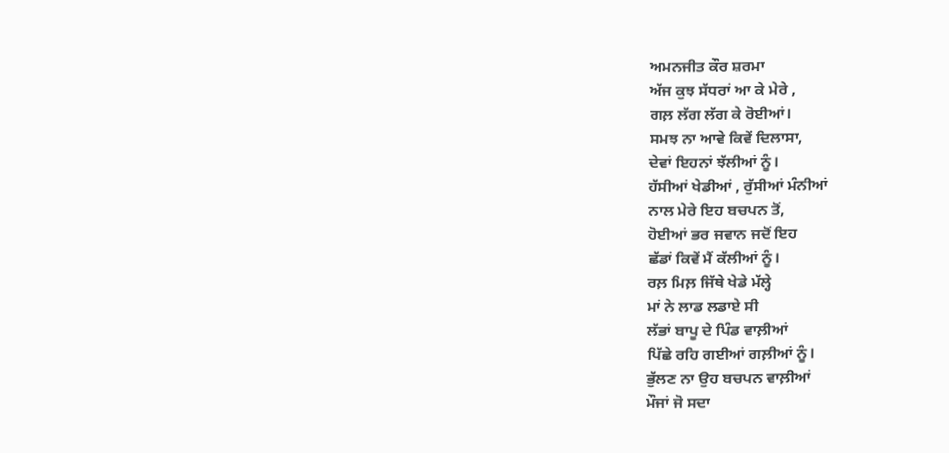ਅਮਨਜੀਤ ਕੌਰ ਸ਼ਰਮਾ
ਅੱਜ ਕੁਝ ਸੱਧਰਾਂ ਆ ਕੇ ਮੇਰੇ ,
ਗਲ਼ ਲੱਗ ਲੱਗ ਕੇ ਰੋਈਆਂ।
ਸਮਝ ਨਾ ਆਵੇ ਕਿਵੇਂ ਦਿਲਾਸਾ,
ਦੇਵਾਂ ਇਹਨਾਂ ਝੱਲੀਆਂ ਨੂੰ।
ਹੱਸੀਆਂ ਖੇਡੀਆਂ , ਰੁੱਸੀਆਂ ਮੰਨੀਆਂ
ਨਾਲ ਮੇਰੇ ਇਹ ਬਚਪਨ ਤੋਂ,
ਹੋਈਆਂ ਭਰ ਜਵਾਨ ਜਦੋਂ ਇਹ
ਛੱਡਾਂ ਕਿਵੇਂ ਮੈਂ ਕੱਲੀਆਂ ਨੂੰ।
ਰਲ਼ ਮਿਲ਼ ਜਿੱਥੇ ਖੇਡੇ ਮੱਲ੍ਹੇ
ਮਾਂ ਨੇ ਲਾਡ ਲਡਾਏ ਸੀ
ਲੱਭਾਂ ਬਾਪੂ ਦੇ ਪਿੰਡ ਵਾਲ਼ੀਆਂ
ਪਿੱਛੇ ਰਹਿ ਗਈਆਂ ਗਲ਼ੀਆਂ ਨੂੰ।
ਭੁੱਲਣ ਨਾ ਉਹ ਬਚਪਨ ਵਾਲ਼ੀਆਂ
ਮੌਜਾਂ ਜੋ ਸਦਾ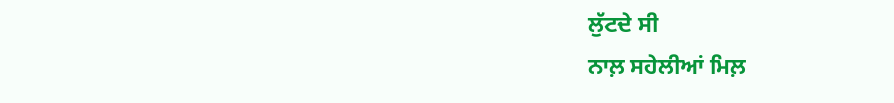ਲੁੱਟਦੇ ਸੀ
ਨਾਲ਼ ਸਹੇਲੀਆਂ ਮਿਲ਼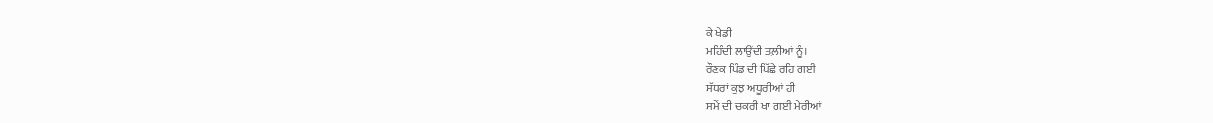ਕੇ ਖੇਡੀ
ਮਹਿੰਦੀ ਲਾਉਂਦੀ ਤਲ਼ੀਆਂ ਨੂੰ।
ਰੌਣਕ ਪਿੰਡ ਦੀ ਪਿੱਛੇ ਰਹਿ ਗਈ
ਸੱਧਰਾਂ ਕੁਝ ਅਧੂਰੀਆਂ ਹੀ
ਸਮੇਂ ਦੀ ਚਕਰੀ ਖਾ ਗਈ ਮੇਰੀਆਂ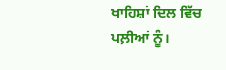ਖਾਹਿਸ਼ਾਂ ਦਿਲ ਵਿੱਚ ਪਲ਼ੀਆਂ ਨੂੰ।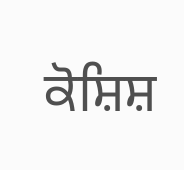ਕੋਸ਼ਿਸ਼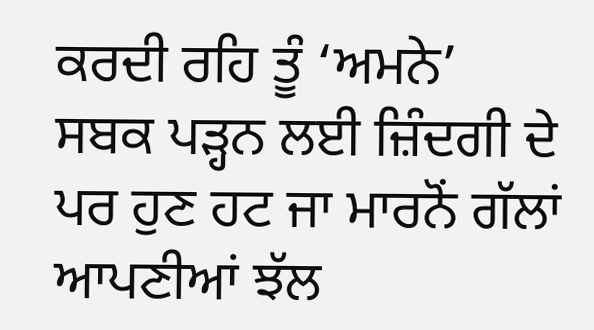ਕਰਦੀ ਰਹਿ ਤੂੰ ‘ਅਮਨੇ’
ਸਬਕ ਪੜ੍ਹਨ ਲਈ ਜ਼ਿੰਦਗੀ ਦੇ
ਪਰ ਹੁਣ ਹਟ ਜਾ ਮਾਰਨੋਂ ਗੱਲਾਂ
ਆਪਣੀਆਂ ਝੱਲ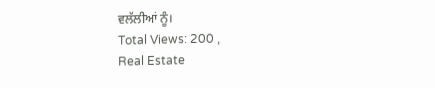ਵਲੱਲੀਆਂ ਨੂੰ।
Total Views: 200 ,
Real Estate